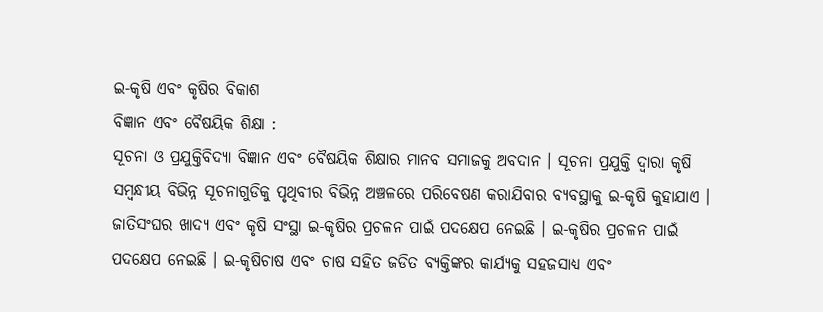ଇ-କୃଷି ଏବଂ କୃଷିର ବିକାଶ
ବିଜ୍ଞାନ ଏବଂ ବୈଷୟିକ ଶିକ୍ଷା :
ସୂଚନା ଓ ପ୍ରଯୁକ୍ତିବିଦ୍ୟା ବିଜ୍ଞାନ ଏବଂ ବୈଷୟିକ ଶିକ୍ଷାର ମାନବ ସମାଜକୁ ଅବଦାନ । ସୂଚନା ପ୍ରଯୁକ୍ତି ଦ୍ଵାରା କୃଷି ସମ୍ବନ୍ଧୀୟ ବିଭିନ୍ନ ସୂଚନାଗୁଡିକୁ ପୃଥିବୀର ବିଭିନ୍ନ ଅଞ୍ଚଳରେ ପରିବେଷଣ କରାଯିବାର ବ୍ୟବସ୍ଥାକୁ ଇ-କୃଷି କୁହାଯାଏ । ଜାତିସଂଘର ଖାଦ୍ୟ ଏବଂ କୃଷି ସଂସ୍ଥା ଇ-କୃଷିର ପ୍ରଚଳନ ପାଇଁ ପଦକ୍ଷେପ ନେଇଛି । ଇ-କୃଷିର ପ୍ରଚଳନ ପାଇଁ ପଦକ୍ଷେପ ନେଇଛି । ଇ-କୃଷିଚାଷ ଏବଂ ଚାଷ ସହିତ ଜଡିତ ବ୍ୟକ୍ତିଙ୍କର କାର୍ଯ୍ୟକୁ ସହଜସାଧ୍ୟ ଏବଂ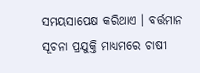ସମୟସାପେକ୍ଷ କରିଥାଏ । ବର୍ତ୍ତମାନ ସୂଚନା ପ୍ରଯୁକ୍ତି ମାଧ୍ୟମରେ ଚାଷୀ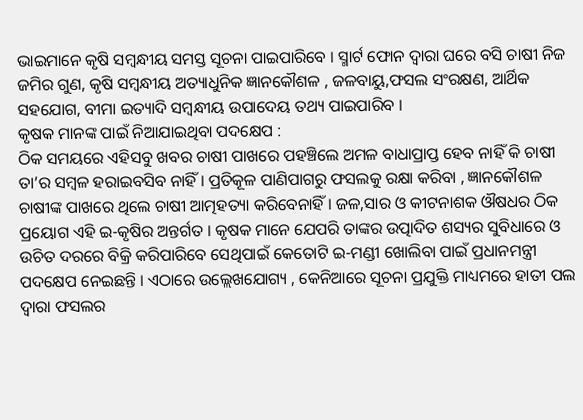ଭାଇମାନେ କୃଷି ସମ୍ବନ୍ଧୀୟ ସମସ୍ତ ସୂଚନା ପାଇପାରିବେ । ସ୍ମାର୍ଟ ଫୋନ ଦ୍ଵାରା ଘରେ ବସି ଚାଷୀ ନିଜ ଜମିର ଗୁଣ, କୃଷି ସମ୍ବନ୍ଧୀୟ ଅତ୍ୟାଧୁନିକ ଜ୍ଞାନକୌଶଳ , ଜଳବାୟୁ,ଫସଲ ସଂରକ୍ଷଣ, ଆର୍ଥିକ ସହଯୋଗ, ବୀମା ଇତ୍ୟାଦି ସମ୍ବନ୍ଧୀୟ ଉପାଦେୟ ତଥ୍ୟ ପାଇପାରିବ ।
କୃଷକ ମାନଙ୍କ ପାଇଁ ନିଆଯାଇଥିବା ପଦକ୍ଷେପ :
ଠିକ ସମୟରେ ଏହିସବୁ ଖବର ଚାଷୀ ପାଖରେ ପହଞ୍ଚିଲେ ଅମଳ ବାଧାପ୍ରାପ୍ତ ହେବ ନାହିଁ କି ଚାଷୀ ତା’ର ସମ୍ବଳ ହରାଇବସିବ ନାହିଁ । ପ୍ରତିକୂଳ ପାଣିପାଗରୁ ଫସଲକୁ ରକ୍ଷା କରିବା , ଜ୍ଞାନକୌଶଳ ଚାଷୀଙ୍କ ପାଖରେ ଥିଲେ ଚାଷୀ ଆତ୍ମହତ୍ୟା କରିବେନାହିଁ । ଜଳ,ସାର ଓ କୀଟନାଶକ ଔଷଧର ଠିକ ପ୍ରୟୋଗ ଏହି ଇ-କୃଷିର ଅନ୍ତର୍ଗତ । କୃଷକ ମାନେ ଯେପରି ତାଙ୍କର ଉତ୍ପାଦିତ ଶସ୍ୟର ସୁବିଧାରେ ଓ ଉଚିତ ଦରରେ ବିକ୍ରି କରିପାରିବେ ସେଥିପାଇଁ କେତୋଟି ଇ-ମଣ୍ଡୀ ଖୋଲିବା ପାଇଁ ପ୍ରଧାନମନ୍ତ୍ରୀ ପଦକ୍ଷେପ ନେଇଛନ୍ତି । ଏଠାରେ ଉଲ୍ଲେଖଯୋଗ୍ୟ , କେନିଆରେ ସୂଚନା ପ୍ରଯୁକ୍ତି ମାଧ୍ୟମରେ ହାତୀ ପଲ ଦ୍ଵାରା ଫସଲର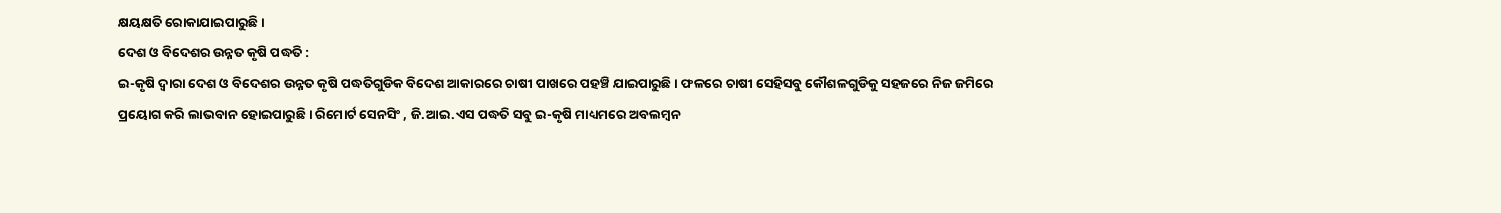କ୍ଷୟକ୍ଷତି ରୋକାଯାଇପାରୁଛି ।
ଦେଶ ଓ ବିଦେଶର ଉନ୍ନତ କୃଷି ପଦ୍ଧତି :
ଇ-କୃଷି ଦ୍ଵାରା ଦେଶ ଓ ବିଦେଶର ଉନ୍ନତ କୃଷି ପଦ୍ଧତିଗୁଡିକ ବିଦେଶ ଆକାରରେ ଚାଷୀ ପାଖରେ ପହଞ୍ଚି ଯାଇପାରୁଛି । ଫଳରେ ଚାଷୀ ସେହିସବୁ କୌଶଳଗୁଡିକୁ ସହଜରେ ନିଜ ଜମିରେ ପ୍ରୟୋଗ କରି ଲାଭବାନ ହୋଇପାରୁଛି । ରିମୋର୍ଟ ସେନସିଂ , ଜି.ଆଇ.ଏସ ପଦ୍ଧତି ସବୁ ଇ-କୃଷି ମାଧ୍ୟମରେ ଅବଲମ୍ବନ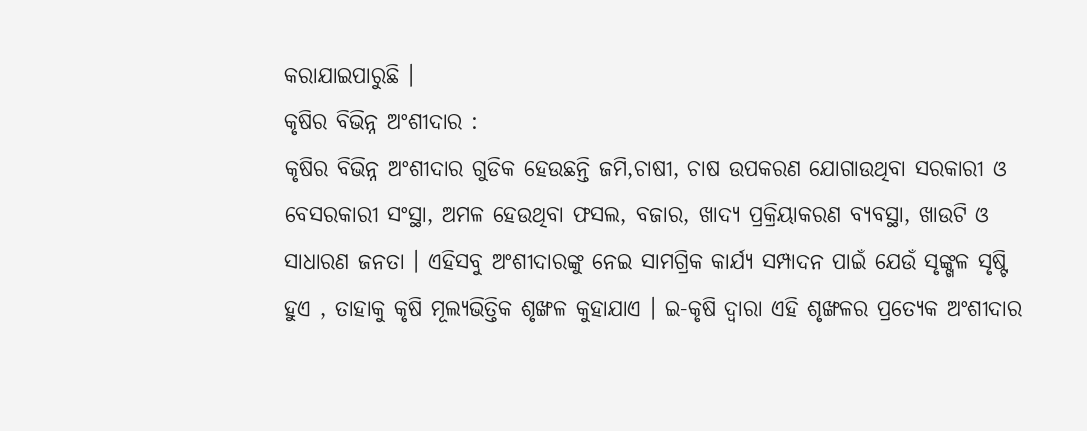କରାଯାଇପାରୁଛି ।
କୃଷିର ବିଭିନ୍ନ ଅଂଶୀଦାର :
କୃଷିର ବିଭିନ୍ନ ଅଂଶୀଦାର ଗୁଡିକ ହେଉଛନ୍ତି ଜମି,ଚାଷୀ, ଚାଷ ଉପକରଣ ଯୋଗାଉଥିବା ସରକାରୀ ଓ ବେସରକାରୀ ସଂସ୍ଥା, ଅମଳ ହେଉଥିବା ଫସଲ, ବଜାର, ଖାଦ୍ୟ ପ୍ରକ୍ରିୟାକରଣ ବ୍ୟବସ୍ଥା, ଖାଉଟି ଓ ସାଧାରଣ ଜନତା । ଏହିସବୁ ଅଂଶୀଦାରଙ୍କୁ ନେଇ ସାମଗ୍ରିକ କାର୍ଯ୍ୟ ସମ୍ପାଦନ ପାଇଁ ଯେଉଁ ସୃଙ୍କ୍ଖଳ ସୃଷ୍ଟି ହୁଏ , ତାହାକୁ କୃଷି ମୂଲ୍ୟଭିତ୍ତିକ ଶୃଙ୍ଖଳ କୁହାଯାଏ । ଇ-କୃଷି ଦ୍ଵାରା ଏହି ଶୃଙ୍ଖଳର ପ୍ରତ୍ୟେକ ଅଂଶୀଦାର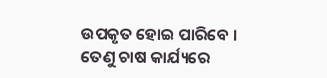ଉପକୃତ ହୋଇ ପାରିବେ । ତେଣୁ ଚାଷ କାର୍ଯ୍ୟରେ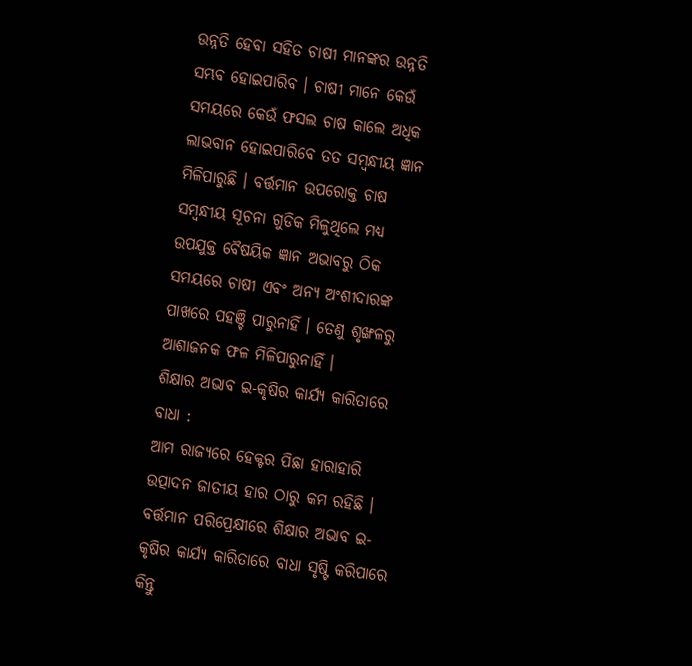ଉନ୍ନତି ହେବା ସହିତ ଚାଷୀ ମାନଙ୍କର ଉନ୍ନତି ସମ୍ଭବ ହୋଇପାରିବ । ଚାଷୀ ମାନେ କେଉଁ ସମୟରେ କେଉଁ ଫସଲ ଚାଷ କାଲେ ଅଧିକ ଲାଭବାନ ହୋଇପାରିବେ ତତ ସମ୍ବନ୍ଧୀୟ ଜ୍ଞାନ ମିଳିପାରୁଛି । ବର୍ତ୍ତମାନ ଉପରୋକ୍ତ ଚାଷ ସମ୍ବନ୍ଧୀୟ ସୂଚନା ଗୁଡିକ ମିଳୁଥିଲେ ମଧ୍ୟ ଉପଯୁକ୍ତ ବୈଷୟିକ ଜ୍ଞାନ ଅଭାବରୁ ଠିକ ସମୟରେ ଚାଷୀ ଏବଂ ଅନ୍ୟ ଅଂଶୀଦାରଙ୍କ ପାଖରେ ପହଞ୍ଚି ପାରୁନାହିଁ । ତେଣୁ ଶୃଙ୍ଖଳରୁ ଆଶାଜନକ ଫଳ ମିଳିପାରୁନାହିଁ ।
ଶିକ୍ଷାର ଅଭାବ ଇ-କୃଷିର କାର୍ଯ୍ୟ କାରିତାରେ ବାଧା :
ଆମ ରାଜ୍ୟରେ ହେକ୍ଟର ପିଛା ହାରାହାରି ଉତ୍ପାଦନ ଜାତୀୟ ହାର ଠାରୁ କମ ରହିଛି । ବର୍ତ୍ତମାନ ପରିପ୍ରେକ୍ଷୀରେ ଶିକ୍ଷାର ଅଭାବ ଇ-କୃଷିର କାର୍ଯ୍ୟ କାରିତାରେ ବାଧା ସୃଷ୍ଟି କରିପାରେ କିନ୍ତୁ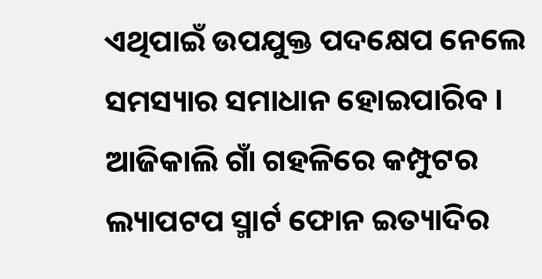ଏଥିପାଇଁ ଉପଯୁକ୍ତ ପଦକ୍ଷେପ ନେଲେ ସମସ୍ୟାର ସମାଧାନ ହୋଇପାରିବ । ଆଜିକାଲି ଗାଁ ଗହଳିରେ କମ୍ପୁଟର ଲ୍ୟାପଟପ ସ୍ମାର୍ଟ ଫୋନ ଇତ୍ୟାଦିର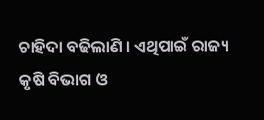ଚାହିଦା ବଢିଲାଣି । ଏଥିପାଇଁ ରାଜ୍ୟ କୃଷି ବିଭାଗ ଓ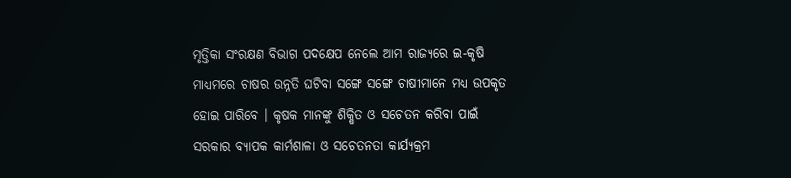ମୃତ୍ତିକା ସଂରକ୍ଷଣ ବିଭାଗ ପଦକ୍ଷେପ ନେଲେ ଆମ ରାଜ୍ୟରେ ଇ-କୃଷି ମାଧ୍ୟମରେ ଚାଷର ଉନ୍ନତି ଘଟିବା ସଙ୍ଗେ ସଙ୍ଗେ ଚାଷୀମାନେ ମଧ୍ୟ ଉପକୃତ ହୋଇ ପାରିବେ । କୃଷକ ମାନଙ୍କୁ ଶିକ୍ଷିତ ଓ ସଚେତନ କରିବା ପାଇଁ ସରକାର ବ୍ୟାପକ କାର୍ମଶାଳା ଓ ସଚେତନତା କାର୍ଯ୍ୟକ୍ରମ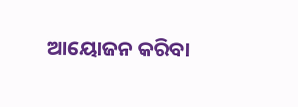ଆୟୋଜନ କରିବା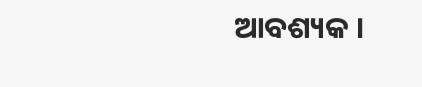ଆବଶ୍ୟକ ।